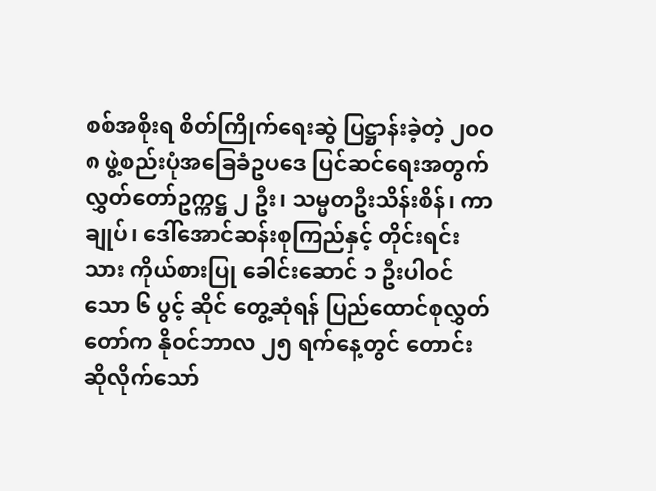စစ်အစိုးရ စိတ်ကြိုက်ရေးဆွဲ ပြဋ္ဌာန်းခဲ့တဲ့ ၂၀ဝ၈ ဖွဲ့စည်းပုံအခြေခံဥပဒေ ပြင်ဆင်ရေးအတွက် လွှတ်တော်ဥက္ကဋ္ဌ ၂ ဦး၊ သမ္မတဦးသိန်းစိန်၊ ကာချုပ်၊ ဒေါ်အောင်ဆန်းစုကြည်နှင့် တိုင်းရင်းသား ကိုယ်စားပြု ခေါင်းဆောင် ၁ ဦးပါဝင်သော ၆ ပွင့် ဆိုင် တွေ့ဆုံရန် ပြည်ထောင်စုလွှတ်တော်က နိုဝင်ဘာလ ၂၅ ရက်နေ့တွင် တောင်းဆိုလိုက်သော်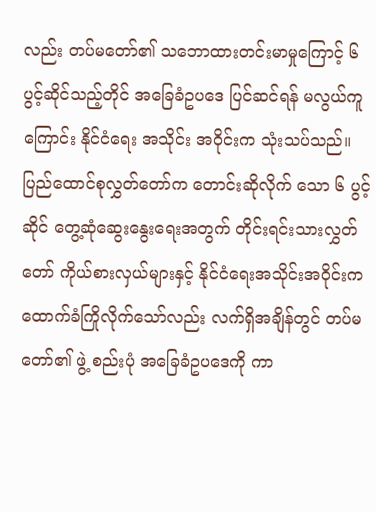လည်း တပ်မတော်၏ သဘောထားတင်းမာမှုကြောင့် ၆ ပွင့်ဆိုင်သည့်တိုင် အခြေခံဥပဒေ ပြင်ဆင်ရန် မလွယ်ကူကြောင်း နိုင်ငံရေး အသိုင်း အဝိုင်းက သုံးသပ်သည်။
ပြည်ထောင်စုလွှတ်တော်က တောင်းဆိုလိုက် သော ၆ ပွင့်ဆိုင် တွေ့ဆုံဆွေးနွေးရေးအတွက် တိုင်းရင်းသားလွှတ်တော် ကိုယ်စားလှယ်များနှင့် နိုင်ငံရေးအသိုင်းအဝိုင်းက ထောက်ခံကြိုလိုက်သော်လည်း လက်ရှိအချိန်တွင် တပ်မတော်၏ ဖွဲ့ စည်းပုံ အခြေခံဥပဒေကို ကာ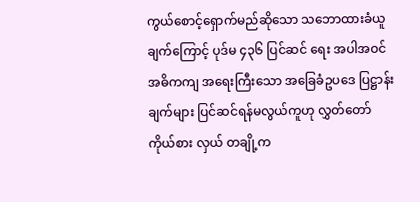ကွယ်စောင့်ရှောက်မည်ဆိုသော သဘောထားခံယူချက်ကြောင့် ပုဒ်မ ၄၃၆ ပြင်ဆင် ရေး အပါအဝင်အဓိကကျ အရေးကြီးသော အခြေခံဥပဒေ ပြဋ္ဌာန်းချက်များ ပြင်ဆင်ရန်မလွယ်ကူဟု လွှတ်တော်ကိုယ်စား လှယ် တချို့က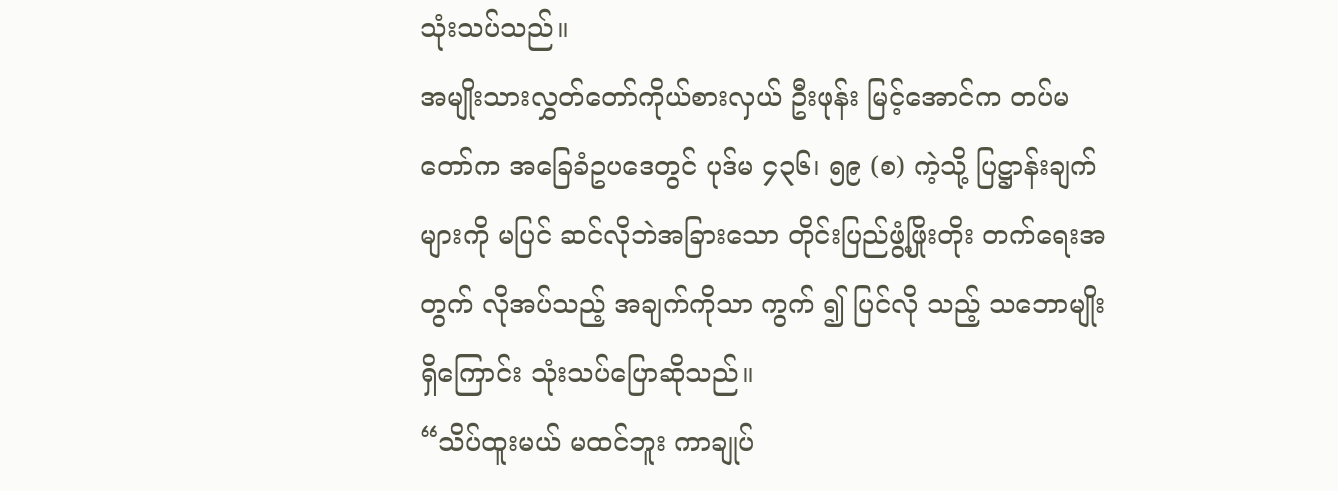သုံးသပ်သည်။
အမျိုးသားလွှတ်တော်ကိုယ်စားလှယ် ဦးဖုန်း မြင့်အောင်က တပ်မတော်က အခြေခံဥပဒေတွင် ပုဒ်မ ၄၃၆၊ ၅၉ (စ) ကဲ့သို့ ပြဋ္ဌာန်းချက်များကို မပြင် ဆင်လိုဘဲအခြားသော တိုင်းပြည်ဖွံ့ဖြိုးတိုး တက်ရေးအတွက် လိုအပ်သည့် အချက်ကိုသာ ကွက် ၍ ပြင်လို သည့် သဘောမျိုးရှိကြောင်း သုံးသပ်ပြောဆိုသည်။
“သိပ်ထူးမယ် မထင်ဘူး ကာချုပ်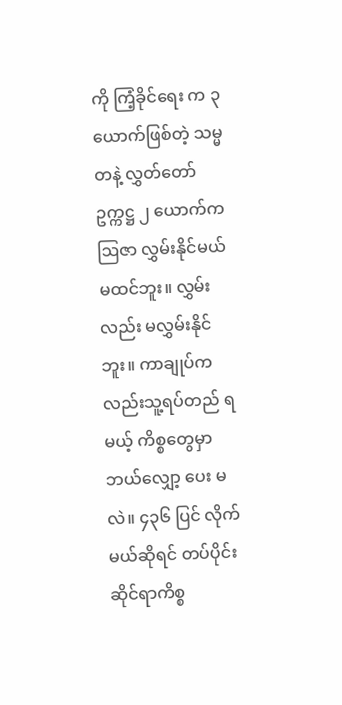ကို ကြံ့ခိုင်ရေး က ၃ ယောက်ဖြစ်တဲ့ သမ္မတနဲ့ လွှတ်တော် ဥက္ကဋ္ဌ ၂ ယောက်က ဩဇာ လွှမ်းနိုင်မယ်မထင်ဘူး။ လွှမ်း လည်း မလွှမ်းနိုင်ဘူး။ ကာချုပ်ကလည်းသူ့ရပ်တည် ရမယ့် ကိစ္စတွေမှာ ဘယ်လျှော့ ပေး မလဲ။ ၄၃၆ ပြင် လိုက်မယ်ဆိုရင် တပ်ပိုင်းဆိုင်ရာကိစ္စ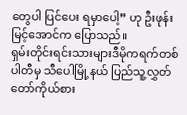တွေပါ ပြင်ပေး ရမှာပေါ့” ဟု ဦးဖုန်းမြင့်အောင်က ပြောသည်။
ရှမ်းတိုင်းရင်းသားများဒီမိုကရက်တစ်ပါတီမှ သီပေါမြို့နယ် ပြည်သူ့လွှတ်တော်ကိုယ်စား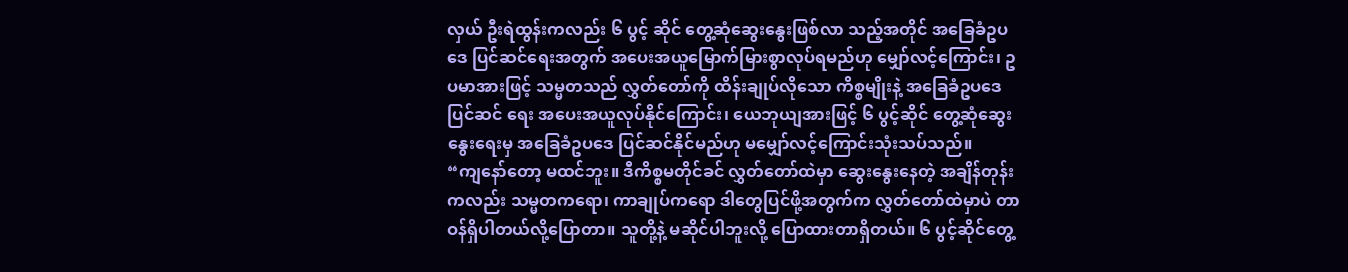လှယ် ဦးရဲထွန်းကလည်း ၆ ပွင့် ဆိုင် တွေ့ဆုံဆွေးနွေးဖြစ်လာ သည့်အတိုင် အခြေခံဥပဒေ ပြင်ဆင်ရေးအတွက် အပေးအယူမြောက်မြားစွာလုပ်ရမည်ဟု မျှော်လင့်ကြောင်း၊ ဥပမာအားဖြင့် သမ္မတသည် လွှတ်တော်ကို ထိန်းချုပ်လိုသော ကိစ္စမျိုးနဲ့ အခြေခံဥပဒေ ပြင်ဆင် ရေး အပေးအယူလုပ်နိုင်ကြောင်း၊ ယေဘုယျအားဖြင့် ၆ ပွင့်ဆိုင် တွေ့ဆုံဆွေးနွေးရေးမှ အခြေခံဥပဒေ ပြင်ဆင်နိုင်မည်ဟု မမျှော်လင့်ကြောင်းသုံးသပ်သည်။
“ကျနော်တော့ မထင်ဘူး။ ဒီကိစ္စမတိုင်ခင် လွှတ်တော်ထဲမှာ ဆွေးနွေးနေတဲ့ အချိန်တုန်းကလည်း သမ္မတကရော၊ ကာချုပ်ကရော ဒါတွေပြင်ဖို့အတွက်က လွှတ်တော်ထဲမှာပဲ တာဝန်ရှိပါတယ်လို့ပြောတာ။ သူတို့နဲ့ မဆိုင်ပါဘူးလို့ ပြောထားတာရှိတယ်။ ၆ ပွင့်ဆိုင်တွေ့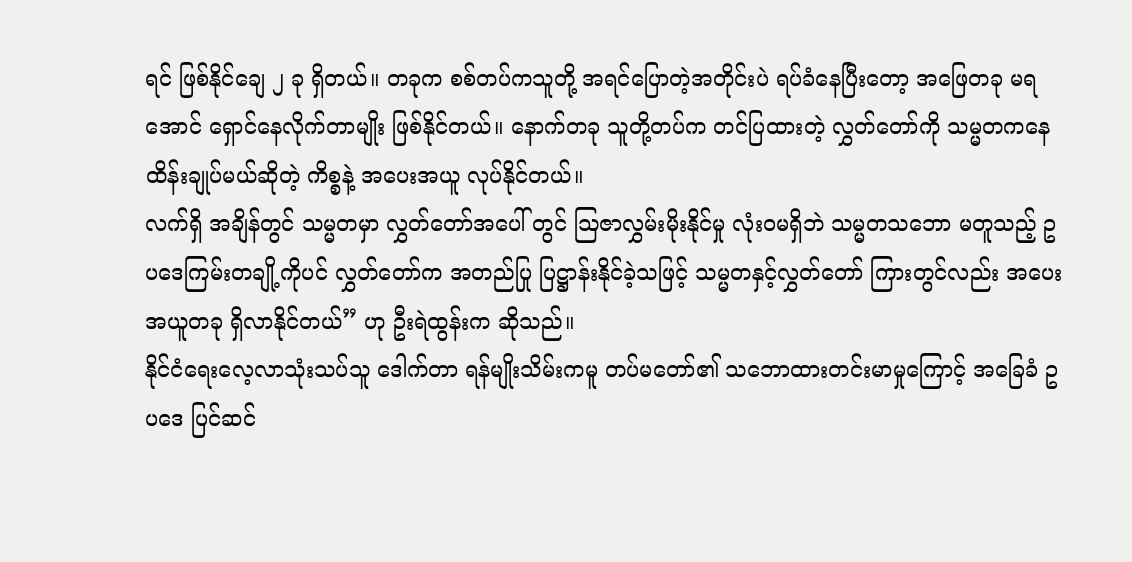ရင် ဖြစ်နိုင်ချေ ၂ ခု ရှိတယ်။ တခုက စစ်တပ်ကသူတို့ အရင်ပြောတဲ့အတိုင်းပဲ ရပ်ခံနေပြီးတော့ အဖြေတခု မရအောင် ရှောင်နေလိုက်တာမျိုး ဖြစ်နိုင်တယ်။ နောက်တခု သူတို့တပ်က တင်ပြထားတဲ့ လွှတ်တော်ကို သမ္မတကနေ ထိန်းချုပ်မယ်ဆိုတဲ့ ကိစ္စနဲ့ အပေးအယူ လုပ်နိုင်တယ်။
လက်ရှိ အချိန်တွင် သမ္မတမှာ လွှတ်တော်အပေါ် တွင် ဩဇာလွှမ်းမိုးနိုင်မှု လုံးဝမရှိဘဲ သမ္မတသဘော မတူသည့် ဥပဒေကြမ်းတချို့ကိုပင် လွှတ်တော်က အတည်ပြု ပြဋ္ဌာန်းနိုင်ခဲ့သဖြင့် သမ္မတနှင့်လွှတ်တော် ကြားတွင်လည်း အပေး အယူတခု ရှိလာနိုင်တယ်” ဟု ဦးရဲထွန်းက ဆိုသည်။
နိုင်ငံရေးလေ့လာသုံးသပ်သူ ဒေါက်တာ ရန်မျိုးသိမ်းကမူ တပ်မတော်၏ သဘောထားတင်းမာမှုကြောင့် အခြေခံ ဥပဒေ ပြင်ဆင်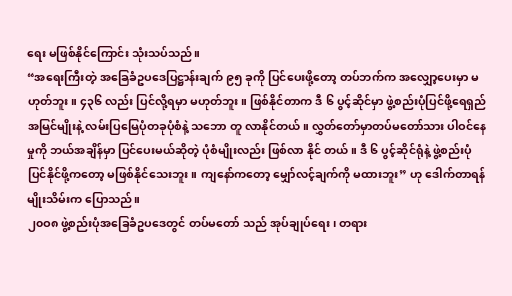ရေး မဖြစ်နိုင်ကြောင်း သုံးသပ်သည်။
“အရေးကြီးတဲ့ အခြေခံဥပဒေပြဋ္ဌာန်းချက် ၉၅ ခုကို ပြင်ပေးဖို့တော့ တပ်ဘက်က အလျှော့ပေးမှာ မဟုတ်ဘူး။ ၄၃၆ လည်း ပြင်လို့ရမှာ မဟုတ်ဘူး။ ဖြစ်နိုင်တာက ဒီ ၆ ပွင့်ဆိုင်မှာ ဖွဲ့စည်းပုံပြင်ဖို့ရေရှည် အမြင်မျိုးနဲ့ လမ်းပြမြေပုံတခုပုံစံနဲ့ သဘော တူ လာနိုင်တယ်။ လွှတ်တော်မှာတပ်မတော်သား ပါဝင်နေမှုကို ဘယ်အချိန်မှာ ပြင်ပေးမယ်ဆိုတဲ့ ပုံစံမျိုးလည်း ဖြစ်လာ နိုင် တယ်။ ဒီ ၆ ပွင့်ဆိုင်ရုံနဲ့ ဖွဲ့စည်းပုံပြင်နိုင်ဖို့ကတော့ မဖြစ်နိုင်သေးဘူး။ ကျနော်ကတော့ မျှော်လင့်ချက်ကို မထားဘူး” ဟု ဒေါက်တာရန်မျိုးသိမ်းက ပြောသည်။
၂၀ဝ၈ ဖွဲ့စည်းပုံအခြေခံဥပဒေတွင် တပ်မတော် သည် အုပ်ချုပ်ရေး၊ တရား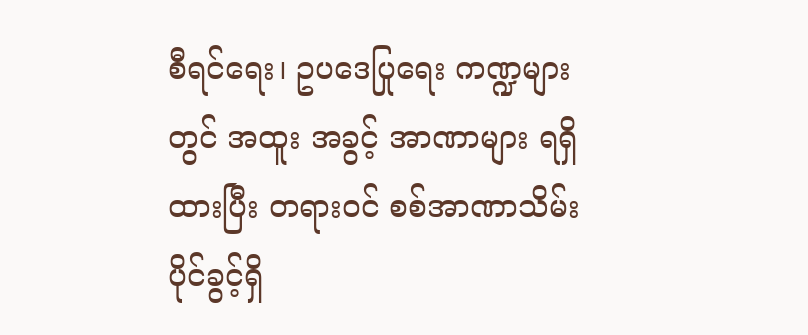စီရင်ရေး၊ ဥပဒေပြုရေး ကဏ္ဍများတွင် အထူး အခွင့် အာဏာများ ရရှိထားပြီး တရားဝင် စစ်အာဏာသိမ်းပိုင်ခွင့်ရှိ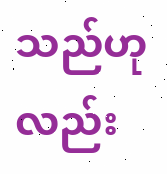သည်ဟုလည်း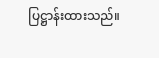ပြဋ္ဌာန်းထားသည်။